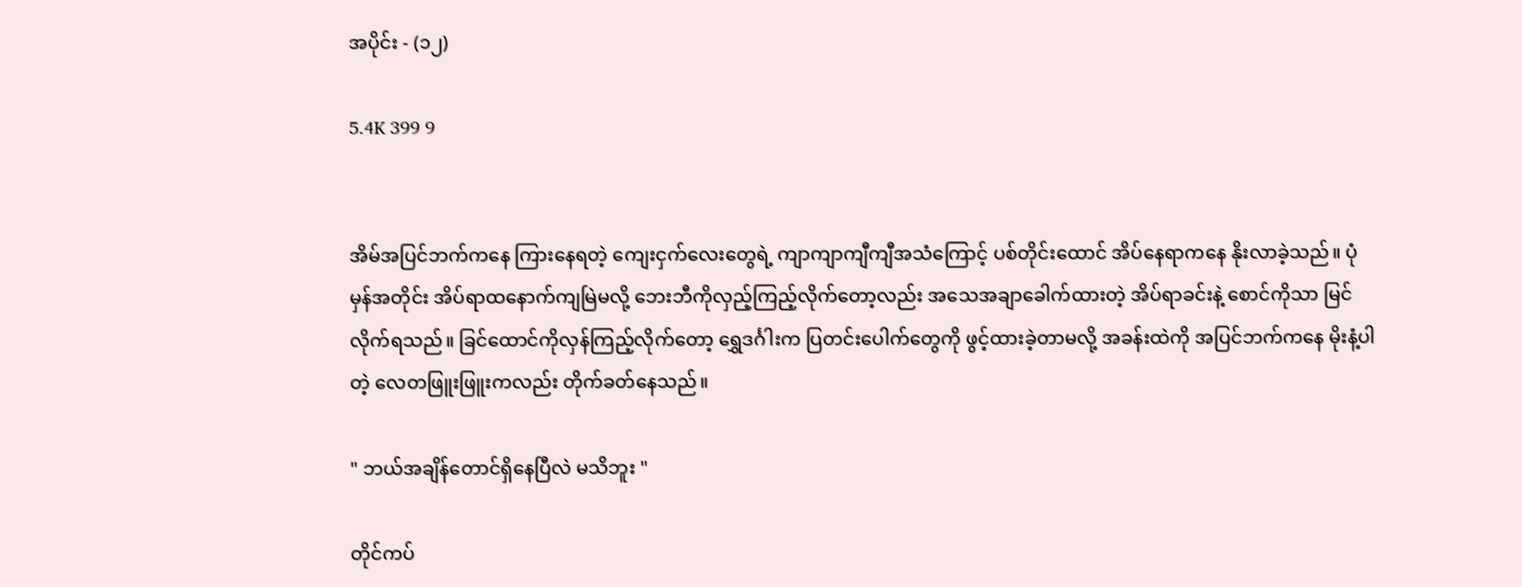အပိုင်း - (၁၂)

5.4K 399 9


အိမ်အပြင်ဘက်ကနေ ကြားနေရတဲ့ ကျေးငှက်လေးတွေရဲ့ ကျာကျာကျီကျီအသံကြောင့် ပစ်တိုင်းထောင် အိပ်နေရာကနေ နိုးလာခဲ့သည်။ ပုံမှန်အတိုင်း အိပ်ရာထနောက်ကျမြဲမလို့ ဘေးဘီကိုလှည့်ကြည့်လိုက်တော့လည်း အသေအချာခေါက်ထားတဲ့ အိပ်ရာခင်းနဲ့ စောင်ကိုသာ မြင်လိုက်ရသည်။ ခြင်ထောင်ကိုလှန်ကြည့်လိုက်တော့ ရွှေဒင်္ဂါးက ပြတင်းပေါက်တွေကို ‌ဖွင့်ထားခဲ့တာမလို့ အခန်းထဲကို အပြင်ဘက်ကနေ မိုးနံ့ပါတဲ့ လေတဖြူးဖြူးကလည်း တိုက်ခတ်နေသည်။

" ဘယ်အချိန်တောင်ရှိနေပြီလဲ မသိဘူး "

တိုင်ကပ်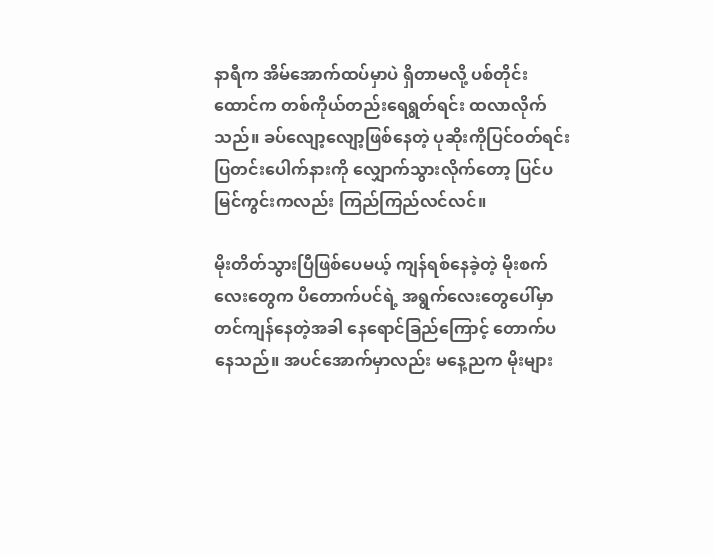နာရီက အိမ်အောက်ထပ်မှာပဲ ရှိတာမလို့ ပစ်တိုင်းထောင်က တစ်ကိုယ်တည်းရေရွတ်ရင်း ထလာလိုက်သည်။ ခပ်လျော့လျော့ဖြစ်နေတဲ့ ပုဆိုးကိုပြင်ဝတ်ရင်း ပြတင်းပေါက်နားကို လျှောက်သွားလိုက်တော့ ပြင်ပမြင်ကွင်းကလည်း ကြည်ကြည်လင်လင်။

မိုးတိတ်သွားပြီဖြစ်ပေမယ့် ကျန်ရစ်နေခဲ့တဲ့ မိုးစက်လေးတွေက ပိတောက်ပင်ရဲ့ အရွက်လေးတွေပေါ်မှာ တင်ကျန်နေတဲ့အခါ နေရောင်ခြည်ကြောင့် တောက်ပနေသည်။ အပင်အောက်မှာလည်း မနေ့ညက မိုးများ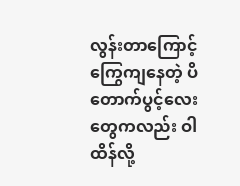လွန်းတာကြောင့် ကြွေကျနေတဲ့ ပိတောက်‌ပွင့်လေးတွေကလည်း ဝါထိန်လို့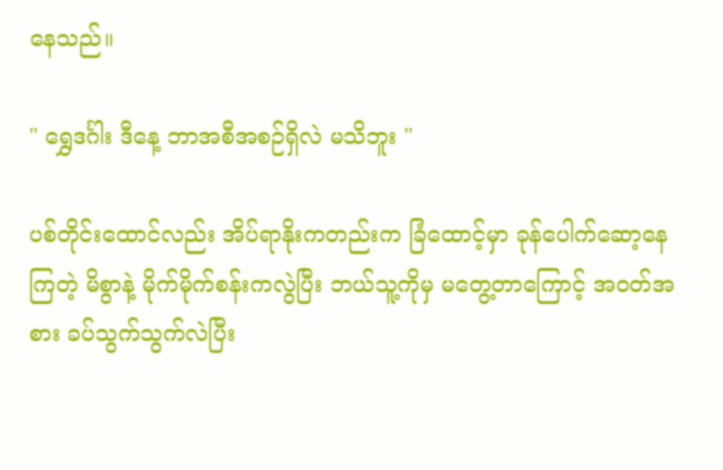နေသည်။

" ရွှေဒင်္ဂါး ဒီနေ့ ဘာအစီအစဉ်ရှိလဲ မသိဘူး "

ပစ်တိုင်းထောင်လည်း အိပ်ရာနိုးကတည်းက ခြံထောင့်မှာ ခုန်ပေါက်ဆော့နေကြတဲ့ မိစွာနဲ့ မိုက်မိုက်စန်းကလွဲပြီး ဘယ်သူ့ကိုမှ မတွေ့တာကြောင့် အဝတ်အစား ခပ်သွက်သွက်လဲပြီး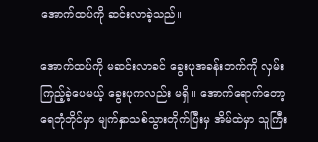အောက်ထပ်ကို ဆင်းလာခဲ့သည်။

အောက်ထပ်ကို မဆင်းလာခင် ခွေးပုအခန်းဘက်ကို လှမ်းကြည့်ခဲ့ပေမယ့် ခွေးပုကလည်း မရှိ။ အောက်ရောက်တော့ ရေဘုံဘိုင်မှာ မျက်နှာသစ်သွားတိုက်ပြီးမှ အိမ်ထဲမှာ သူကြီး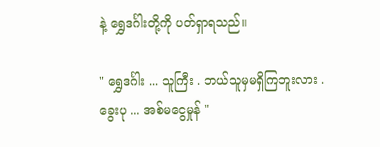နဲ့ ရွှေဒင်္ဂါးတို့ကို ပတ်ရှာရသည်။

" ရွှေဒင်္ဂါး ... သူကြီး . ဘယ်သူမှမရှိကြဘူးလား . ခွေးပု ... အစ်မငွေမှုန် "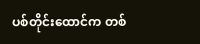ပစ်တိုင်းထောင်က တစ်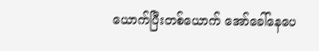ယောက်ပြီးတစ်ယောက် အော်ခေါ်နေပေ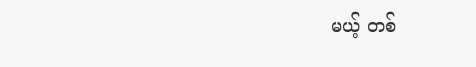မယ့် တစ်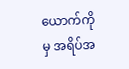ယောက်ကိုမှ အရိပ်အ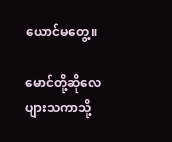ယောင်မတွေ့။

မောင်တို့ဆိုလေ ပျားသကာသို့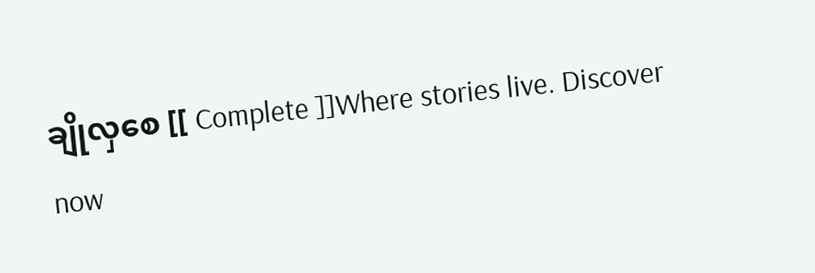ချိုလှစေ [[ Complete ]]Where stories live. Discover now